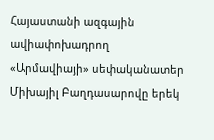Հայաստանի ազգային ավիափոխադրող «Արմավիայի» սեփականատեր Միխայիլ Բաղդասարովը երեկ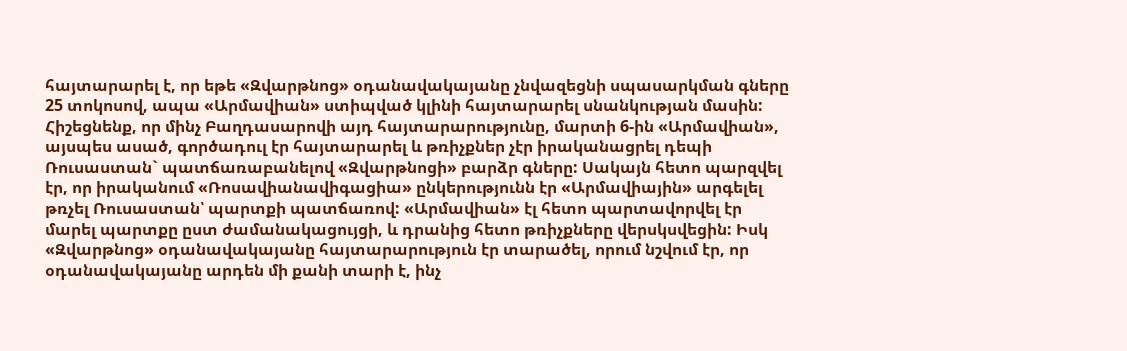հայտարարել է, որ եթե «Զվարթնոց» օդանավակայանը չնվազեցնի սպասարկման գները 25 տոկոսով, ապա «Արմավիան» ստիպված կլինի հայտարարել սնանկության մասին:
Հիշեցնենք, որ մինչ Բաղդասարովի այդ հայտարարությունը, մարտի 6-ին «Արմավիան», այսպես ասած, գործադուլ էր հայտարարել և թռիչքներ չէր իրականացրել դեպի Ռուսաստան` պատճառաբանելով «Զվարթնոցի» բարձր գները: Սակայն հետո պարզվել էր, որ իրականում «Ռոսավիանավիգացիա» ընկերությունն էր «Արմավիային» արգելել թռչել Ռուսաստան՝ պարտքի պատճառով: «Արմավիան» էլ հետո պարտավորվել էր մարել պարտքը ըստ ժամանակացույցի, և դրանից հետո թռիչքները վերսկսվեցին: Իսկ «Զվարթնոց» օդանավակայանը հայտարարություն էր տարածել, որում նշվում էր, որ օդանավակայանը արդեն մի քանի տարի է, ինչ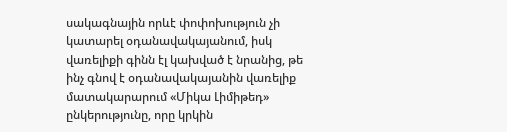սակագնային որևէ փոփոխություն չի կատարել օդանավակայանում, իսկ վառելիքի գինն էլ կախված է նրանից, թե ինչ գնով է օդանավակայանին վառելիք մատակարարում «Միկա Լիմիթեդ» ընկերությունը, որը կրկին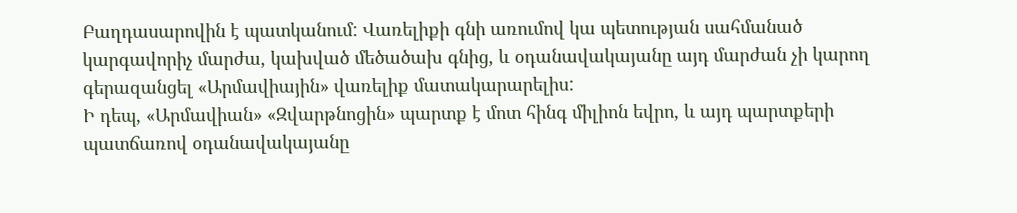Բաղդասարովին է պատկանում: Վառելիքի գնի առումով կա պետության սահմանած կարգավորիչ մարժա, կախված մեծածախ գնից, և օդանավակայանը այդ մարժան չի կարող գերազանցել «Արմավիային» վառելիք մատակարարելիս:
Ի դեպ, «Արմավիան» «Զվարթնոցին» պարտք է մոտ հինգ միլիոն եվրո, և այդ պարտքերի պատճառով օդանավակայանը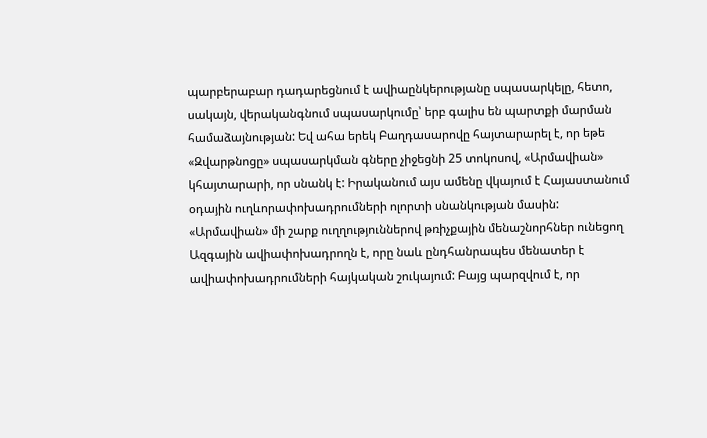պարբերաբար դադարեցնում է ավիաընկերությանը սպասարկելը, հետո, սակայն, վերականգնում սպասարկումը՝ երբ գալիս են պարտքի մարման համաձայնության: Եվ ահա երեկ Բաղդասարովը հայտարարել է, որ եթե «Զվարթնոցը» սպասարկման գները չիջեցնի 25 տոկոսով, «Արմավիան» կհայտարարի, որ սնանկ է: Իրականում այս ամենը վկայում է Հայաստանում օդային ուղևորափոխադրումների ոլորտի սնանկության մասին:
«Արմավիան» մի շարք ուղղություններով թռիչքային մենաշնորհներ ունեցող Ազգային ավիափոխադրողն է, որը նաև ընդհանրապես մենատեր է ավիափոխադրումների հայկական շուկայում: Բայց պարզվում է, որ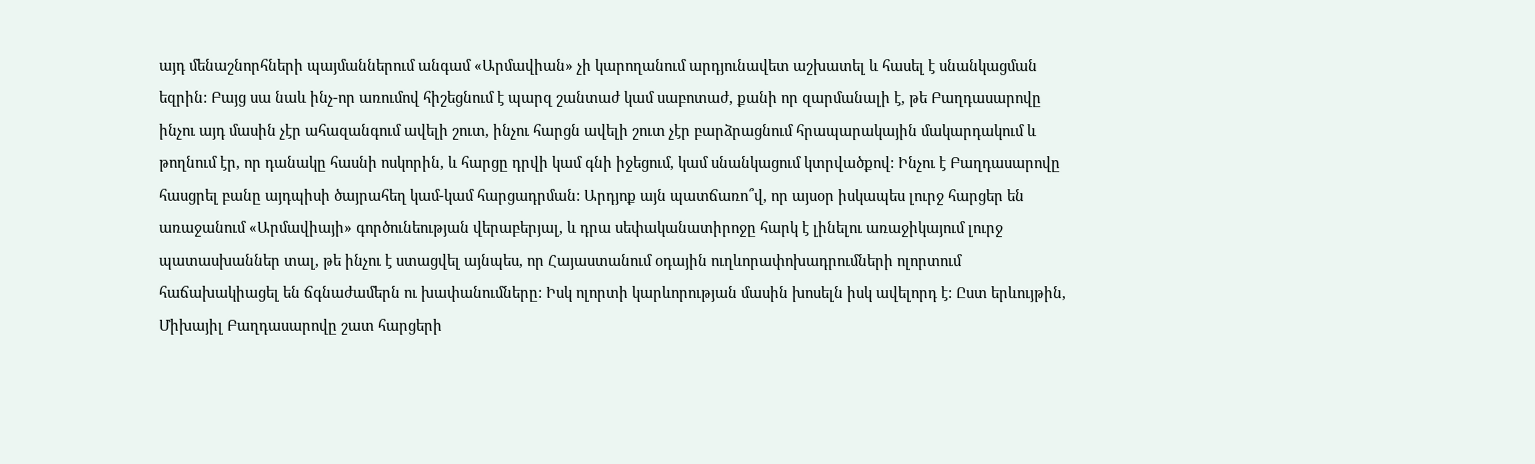այդ մենաշնորհների պայմաններում անգամ «Արմավիան» չի կարողանում արդյունավետ աշխատել և հասել է սնանկացման եզրին: Բայց սա նաև ինչ-որ առումով հիշեցնում է պարզ շանտաժ կամ սաբոտաժ, քանի որ զարմանալի է, թե Բաղդասարովը ինչու այդ մասին չէր ահազանգում ավելի շուտ, ինչու հարցն ավելի շուտ չէր բարձրացնում հրապարակային մակարդակում և թողնում էր, որ դանակը հասնի ոսկորին, և հարցը դրվի կամ գնի իջեցում, կամ սնանկացում կտրվածքով: Ինչու է Բաղդասարովը հասցրել բանը այդպիսի ծայրահեղ կամ-կամ հարցադրման: Արդյոք այն պատճառո՞վ, որ այսօր իսկապես լուրջ հարցեր են առաջանում «Արմավիայի» գործունեության վերաբերյալ, և դրա սեփականատիրոջը հարկ է լինելու առաջիկայում լուրջ պատասխաններ տալ, թե ինչու է ստացվել այնպես, որ Հայաստանում օդային ուղևորափոխադրումների ոլորտում հաճախակիացել են ճգնաժամերն ու խափանումները: Իսկ ոլորտի կարևորության մասին խոսելն իսկ ավելորդ է: Ըստ երևույթին, Միխայիլ Բաղդասարովը շատ հարցերի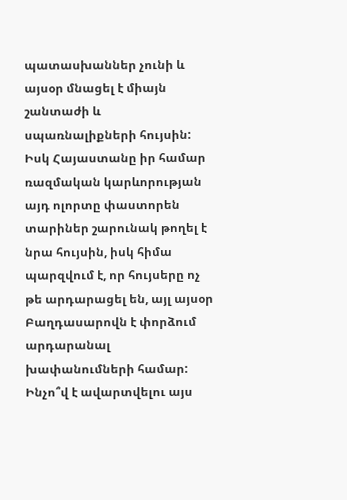պատասխաններ չունի և այսօր մնացել է միայն շանտաժի և սպառնալիքների հույսին: Իսկ Հայաստանը իր համար ռազմական կարևորության այդ ոլորտը փաստորեն տարիներ շարունակ թողել է նրա հույսին, իսկ հիմա պարզվում է, որ հույսերը ոչ թե արդարացել են, այլ այսօր Բաղդասարովն է փորձում արդարանալ խափանումների համար:
Ինչո՞վ է ավարտվելու այս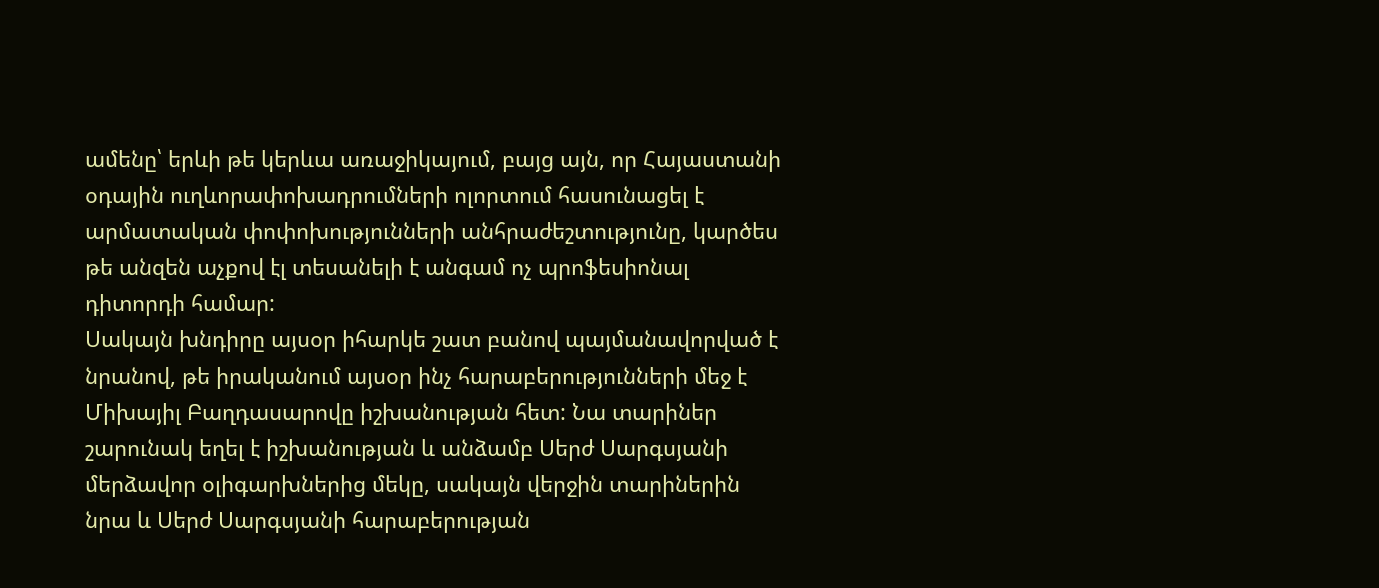ամենը՝ երևի թե կերևա առաջիկայում, բայց այն, որ Հայաստանի օդային ուղևորափոխադրումների ոլորտում հասունացել է արմատական փոփոխությունների անհրաժեշտությունը, կարծես թե անզեն աչքով էլ տեսանելի է անգամ ոչ պրոֆեսիոնալ դիտորդի համար:
Սակայն խնդիրը այսօր իհարկե շատ բանով պայմանավորված է նրանով, թե իրականում այսօր ինչ հարաբերությունների մեջ է Միխայիլ Բաղդասարովը իշխանության հետ: Նա տարիներ շարունակ եղել է իշխանության և անձամբ Սերժ Սարգսյանի մերձավոր օլիգարխներից մեկը, սակայն վերջին տարիներին նրա և Սերժ Սարգսյանի հարաբերության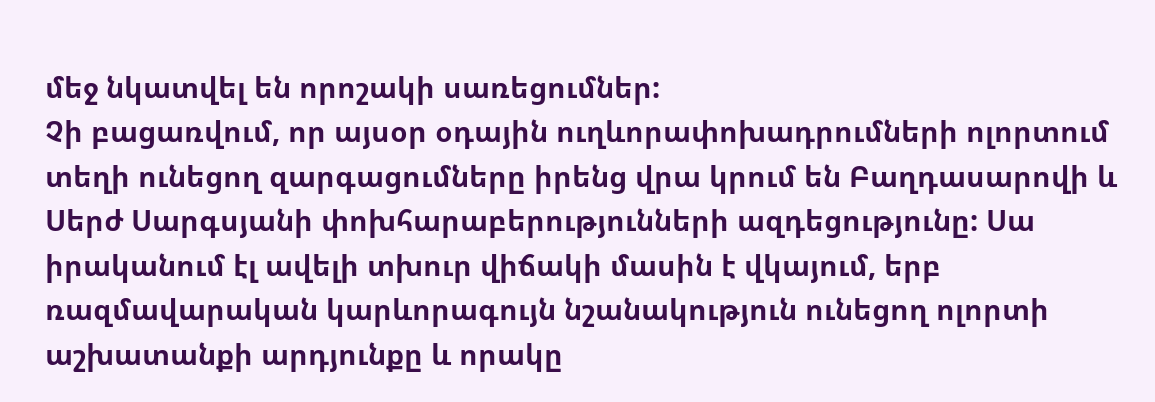մեջ նկատվել են որոշակի սառեցումներ:
Չի բացառվում, որ այսօր օդային ուղևորափոխադրումների ոլորտում տեղի ունեցող զարգացումները իրենց վրա կրում են Բաղդասարովի և Սերժ Սարգսյանի փոխհարաբերությունների ազդեցությունը: Սա իրականում էլ ավելի տխուր վիճակի մասին է վկայում, երբ ռազմավարական կարևորագույն նշանակություն ունեցող ոլորտի աշխատանքի արդյունքը և որակը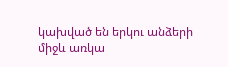կախված են երկու անձերի միջև առկա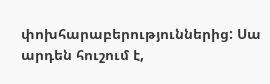փոխհարաբերություններից: Սա արդեն հուշում է,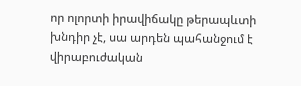որ ոլորտի իրավիճակը թերապևտի խնդիր չէ, սա արդեն պահանջում է վիրաբուժական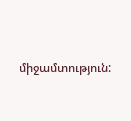միջամտություն: